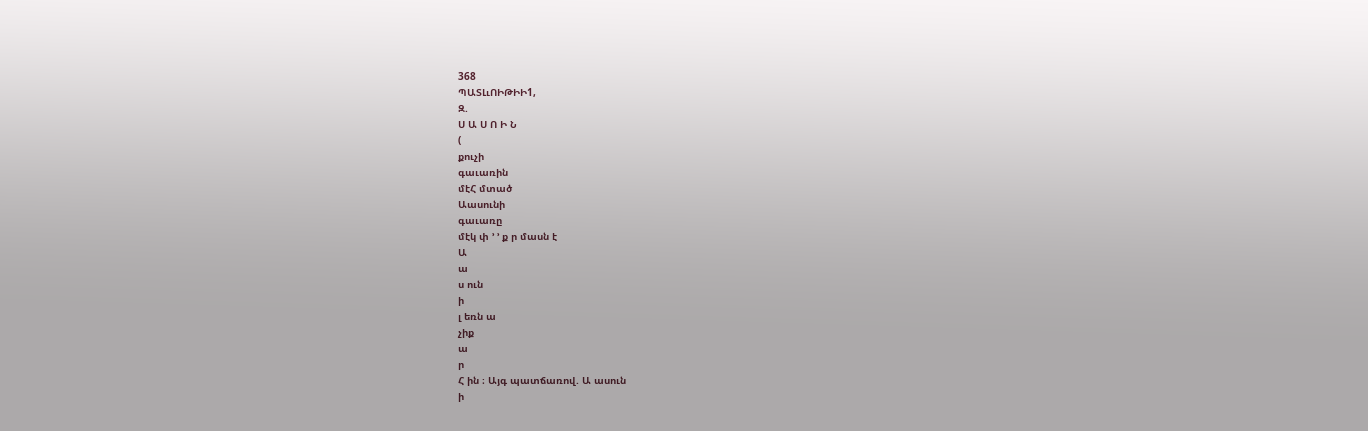368
ՊԱՏԼւՈԻԹԻԻ1,
Զ.
Ս Ա Ս Ո Ի Ն
(
քուչի
գաւառին
մէՀ մտած
Աասունի
գաւառը
մէկ փ ՚ ՚ ք ր մասն է
Ա
ա
ս ուն
ի
լ եռն ա
չիք
ա
ր
Հ ին ։ Այգ պատճառով. Ա ասուն
ի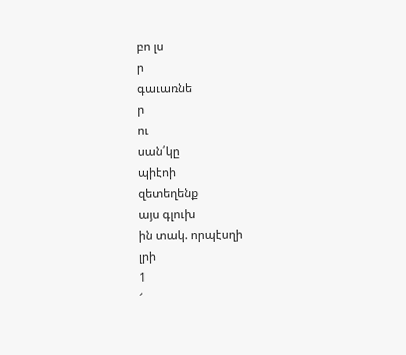բո լս
ր
գաւառնե
ր
ու
սան՛կը
պիէոի
զետեղենք
այս գլուխ
ին տակ. որպէսղի
լրի
1
՜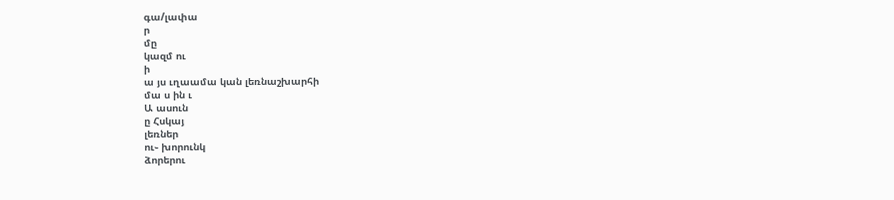գա/լափա
ր
մը
կազմ ու
ի
ա յս ւղաամա կան լեռնաշխարհի
մա ս ին ւ
Ա ասուն
ը Հսկայ
լեռներ
ու֊ խորունկ
ձորերու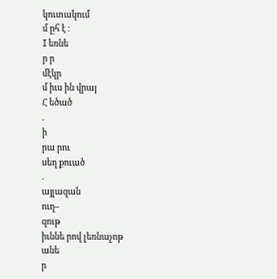կուտակում
մ ըհ է ։
I եռնե
ր ր
մէկր
մ իւս ին վրայ
Հ եծած
.
ի
րա րու
սեղ քուած
.
այլազան
ուղ–
զութ
իւննե րով լեռնաչոթ
անե
ր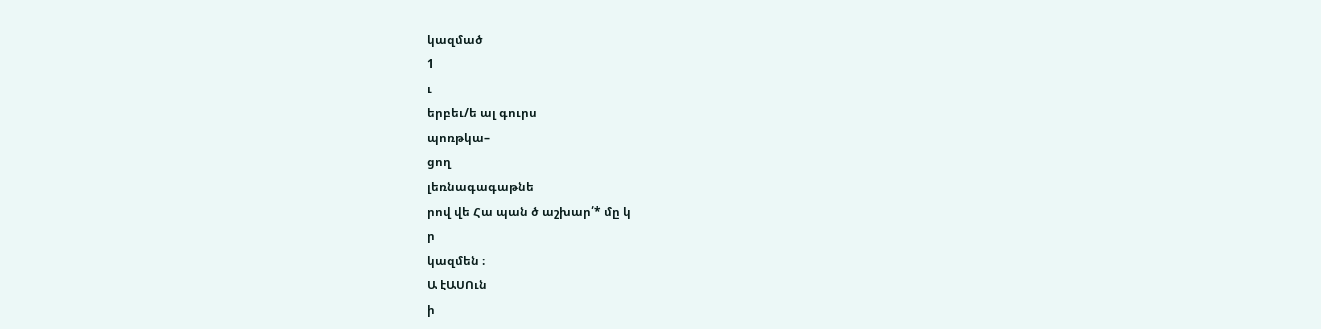կազմած
1
ւ
երբեւ/ե ալ գուրս
պոռթկա–
ցող
լեռնագագաթնե
րով վե Հա պան ծ աշխար՛* մը կ
ր
կազմեն ։
Ա էԱՍՈւն
ի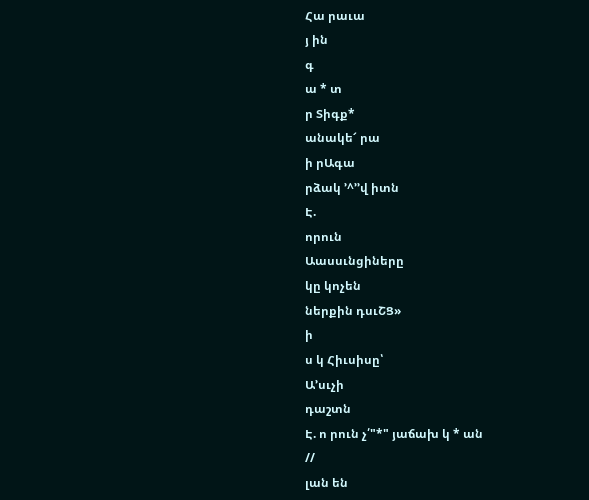Հա րաւա
յ ին
գ
ա * տ
ր Տիգք*
անակե՜ րա
ի րԱգա
րձակ ՚^՚՚վ իտն
Է.
որուն
Աասսւնցիները
կը կոչեն
ներքին դսւՇՑ»
ի
ս կ Հիւսիսը՝
Ա՚սւչի
դաշտն
Է. ո րուն չ՛"*" յաճախ կ * ան
//
լան են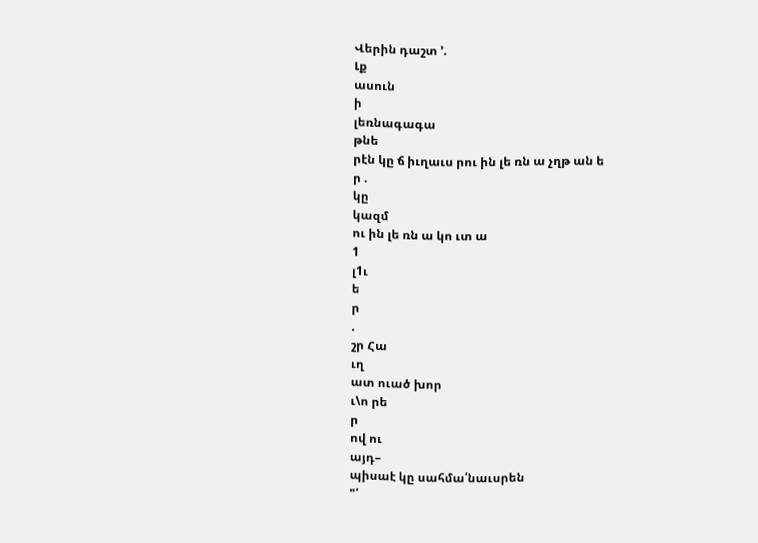Վերին դաշտ ՚.
Լք
ասուն
ի
լեռնագագա
թնե
րէն կը ճ իւղաւս րու ին լե ռն ա չղթ ան ե
ր .
կը
կազմ
ու ին լե ռն ա կո ւտ ա
1
լ1ւ
ե
ր
.
շր Հա
ւղ
ատ ուած խոր
ւ\ո րե
ր
ով ու
այդ–
պիսաէ կը սահմա՛նաւսրեն
"՛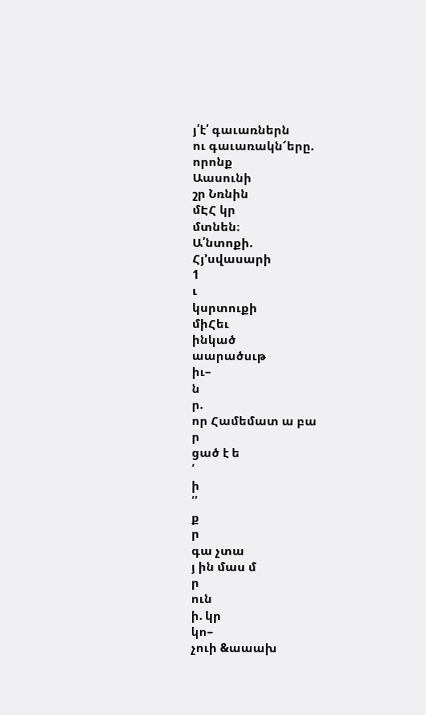յ՛է՛ գաւառներն
ու գաւառակն՜երը.
որոնք
Աասունի
շր Նռնին
մԷՀ կր
մտնեն։
Ա՛նտոքի.
Հյ՚սվասարի
1
ւ
կսրտուքի
միՀեւ
ինկած
աարածսւթ
իւ–
ն
ր.
որ Համեմատ ա բա
ր
ցած է ե
՛
ի
՛՛
ք
ր
գա չտա
յ ին մաս մ
ր
ուն
ի. կր
կո–
չուի &աաախ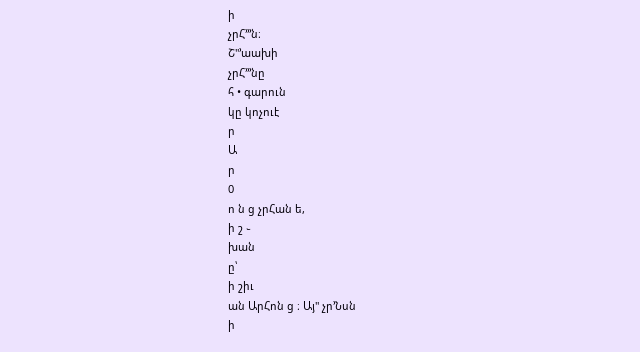ի
չրՀ՚՚՚ն։
Շ"՚աախի
չրՀ՚՚՚նը
հ • գարուն
կը կոչուէ
ր
Ա
ր
0
ո ն ց չրՀան ե,
ի շ ֊
խան
ը՝
ի շիւ
ան ԱրՀոն ց ։ Այ" չր՚Նսն
ի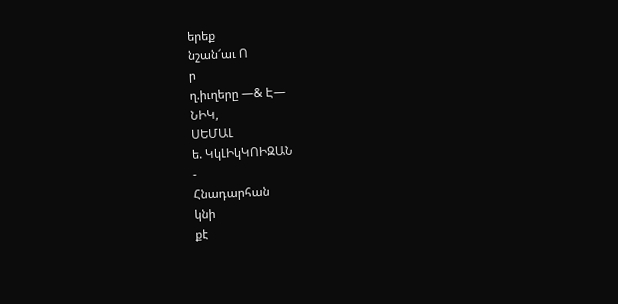երեք
նշան՜աւ Ո
ր
ղ.իւղերը —& Է—
ՆԻԿ,
ՍԵՄԱԼ
ե. ԿկԼԻկԿՈԻԶԱՆ
-
Հնադարհան
կնի
քէ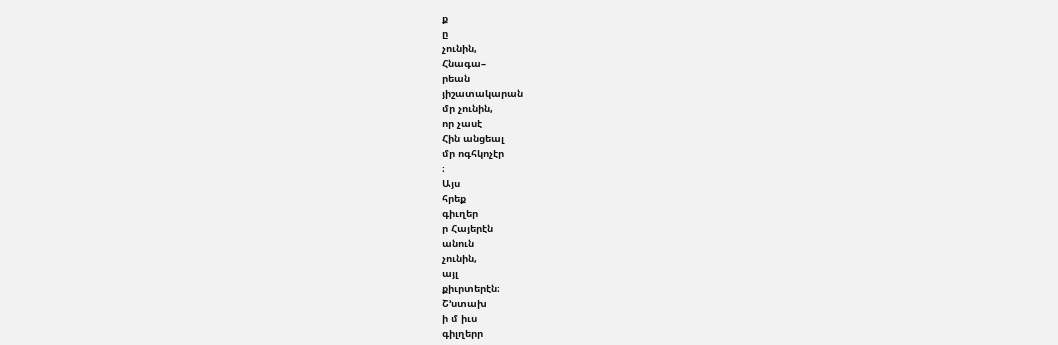ք
ը
չունին,
Հնագա–
րեան
յիշատակարան
մր չունին,
որ չասէ
Հին անցեալ
մր ոգհկոչէր
։
Այս
հրեք
գիւղեր
ր Հայերէն
անուն
չունին,
այլ
քիւրտերէն։
Շ՚ստախ
ի մ իւս
գիլղերր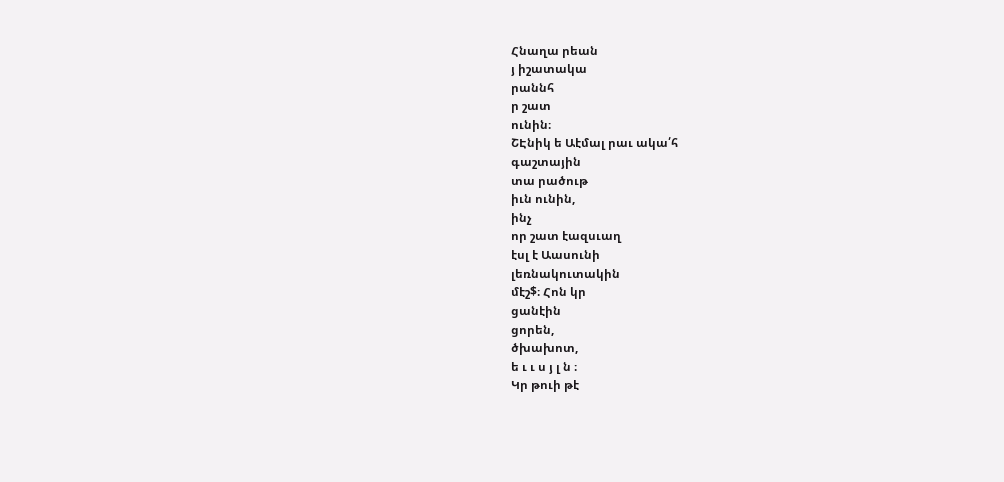Հնաղա րեան
յ իշատակա
րաննհ
ր շատ
ունին։
ՇԷնիկ ե Աէմալ րաւ ակա՛հ
գաշտային
տա րածութ
իւն ունին,
ինչ
որ շատ էազսւաղ
էսլ է Աասունի
լեռնակուտակին
մէշ$։ Հոն կր
ցանէին
ցորեն,
ծխախոտ,
ե ւ ւ ս յ լ ն ։
Կր թուի թէ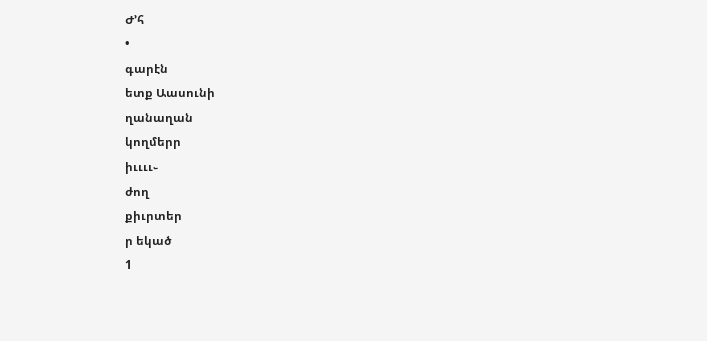Ժ՚հ
•
գարէն
ետք Աասունի
ղանաղան
կողմերր
իււււ֊
ժող
քիւրտեր
ր եկած
1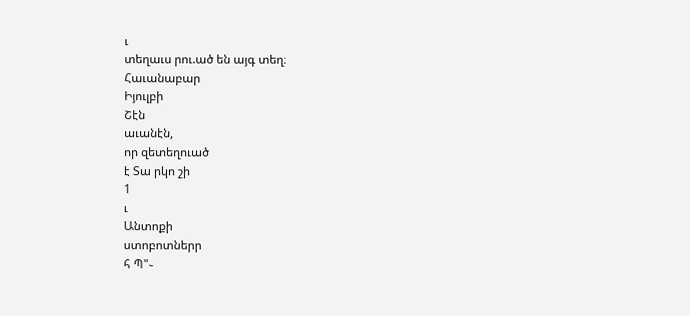ւ
տեղաւս րու.ած են այգ տեղ։
Հաւանաբար
Իյուլբի
Շէն
աւանէն,
որ զետեղուած
է Տա րկո շի
1
ւ
Անտոքի
ստոբոտներր
հ Պ"֊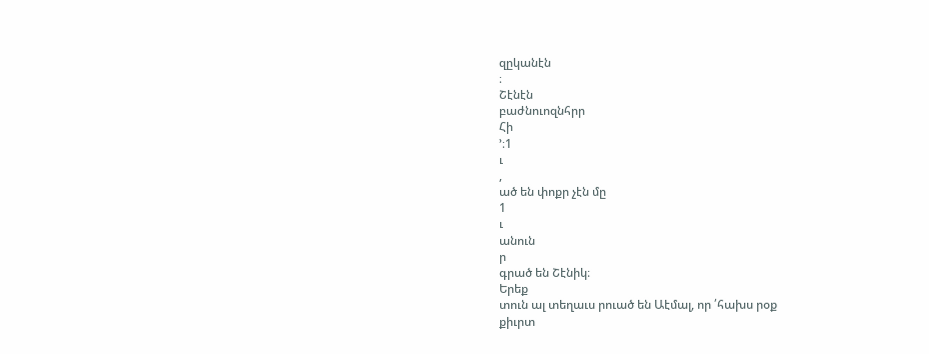զըկանէն
։
Շէնէն
բաժնուոզնհրր
Հի
՚։1
ւ
,
ած են փոքր չէն մը
1
ւ
անուն
ր
գրած են Շէնիկ։
Երեք
տուն ալ տեղաւս րուած են Աէմալ, որ ՛հախս րօք
քիւրտ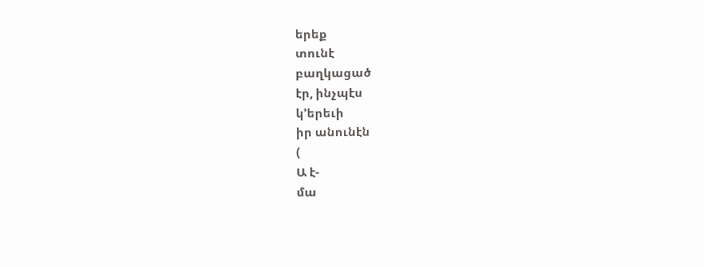երեք
տունէ
բաղկացած
էր, ինչպէս
կ՚երեւի
իր անունէն
(
Ա է-
մա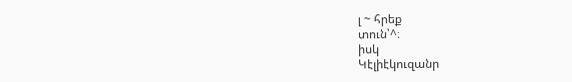լ ~ հրեք
տուն՝^։
իսկ
Կէլիէկուզանր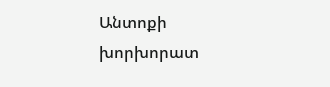Անտոքի
խորխորատ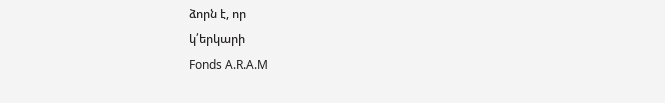ձորն է, որ
կ՛երկարի
Fonds A.R.A.M